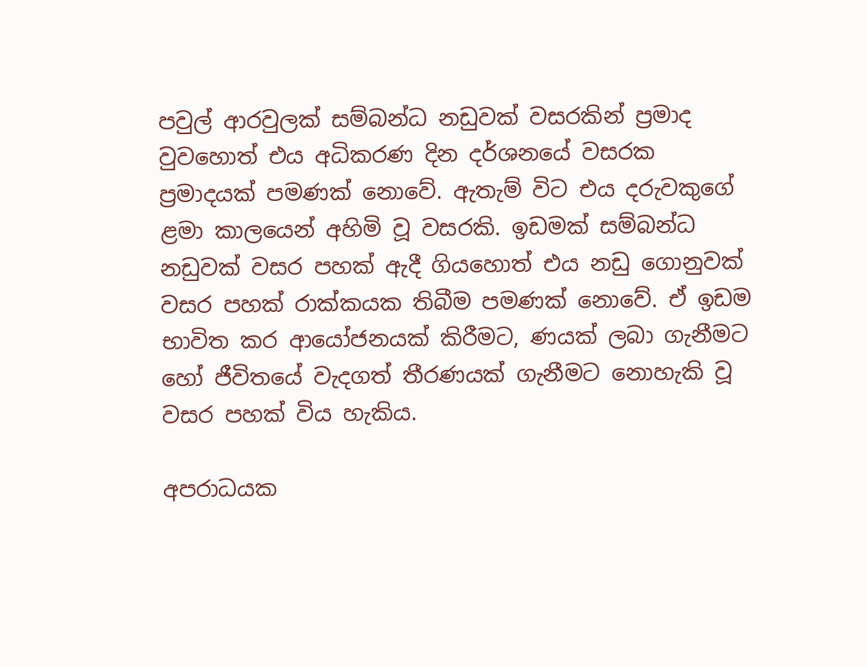පවුල් ආරවුලක් සම්බන්ධ නඩුවක් වසරකින් ප්‍රමාද වුවහොත් එය අධිකරණ දින දර්ශනයේ වසරක ප්‍රමාදයක් පමණක් නොවේ. ඇතැම් විට එය දරුවකුගේ ළමා කාලයෙන් අහිමි වූ වසරකි. ඉඩමක් සම්බන්ධ නඩුවක් වසර පහක් ඇදී ගියහොත් එය නඩු ගොනුවක් වසර පහක් රාක්කයක තිබීම පමණක් නොවේ. ඒ ඉඩම භාවිත කර ආයෝජනයක් කිරීමට, ණයක් ලබා ගැනීමට හෝ ජීවිතයේ වැදගත් තීරණයක් ගැනීමට නොහැකි වූ වසර පහක් විය හැකිය.

අපරාධයක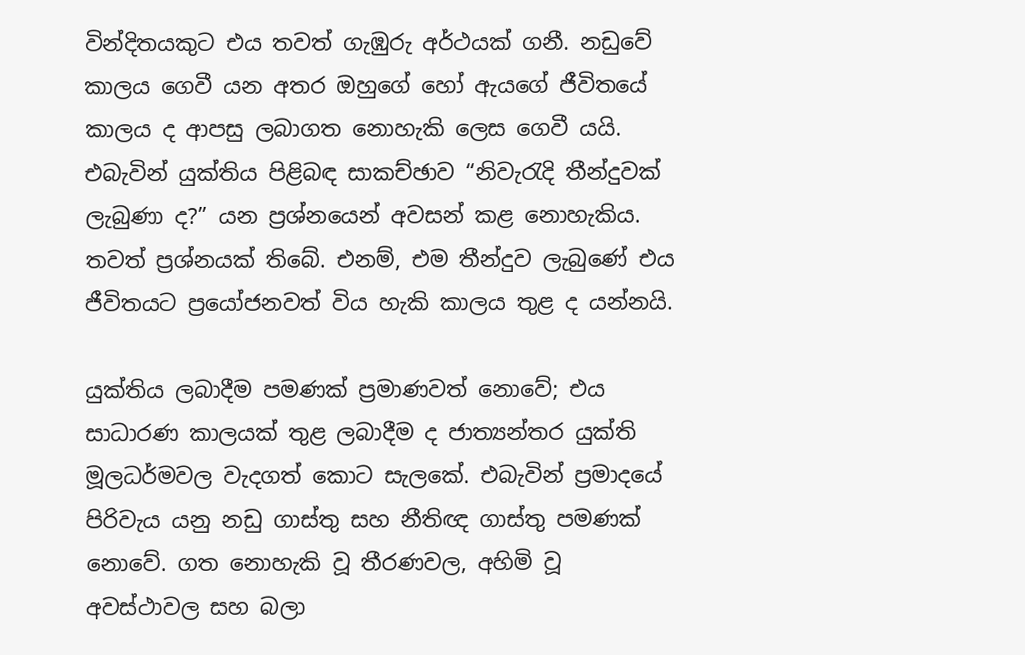වින්දිතයකුට එය තවත් ගැඹුරු අර්ථයක් ගනී. නඩුවේ කාලය ගෙවී යන අතර ඔහුගේ හෝ ඇයගේ ජීවිතයේ කාලය ද ආපසු ලබාගත නොහැකි ලෙස ගෙවී යයි. එබැවින් යුක්තිය පිළිබඳ සාකච්ඡාව “නිවැරැදි තීන්දුවක් ලැබුණා ද?” යන ප්‍රශ්නයෙන් අවසන් කළ නොහැකිය. තවත් ප්‍රශ්නයක් තිබේ. එනම්, එම තීන්දුව ලැබුණේ එය ජීවිතයට ප්‍රයෝජනවත් විය හැකි කාලය තුළ ද යන්නයි.

යුක්තිය ලබාදීම පමණක් ප්‍රමාණවත් නොවේ; එය සාධාරණ කාලයක් තුළ ලබාදීම ද ජාත්‍යන්තර යුක්ති මූලධර්මවල වැදගත් කොට සැලකේ. එබැවින් ප්‍රමාදයේ පිරිවැය යනු නඩු ගාස්තු සහ නීතිඥ ගාස්තු පමණක් නොවේ. ගත නොහැකි වූ තීරණවල, අහිමි වූ අවස්ථාවල සහ බලා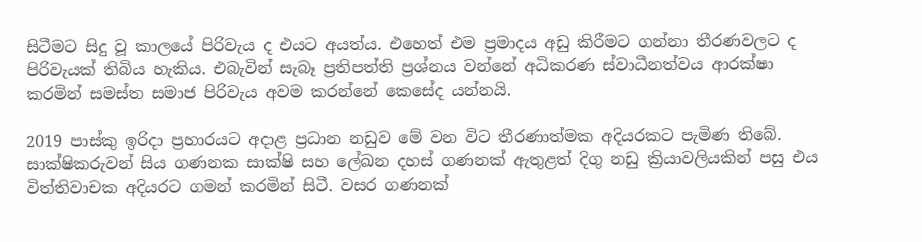සිටීමට සිදු වූ කාලයේ පිරිවැය ද එයට අයත්ය. එහෙත් එම ප්‍රමාදය අඩු කිරීමට ගන්නා තීරණවලට ද පිරිවැයක් තිබිය හැකිය. එබැවින් සැබෑ ප්‍රතිපත්ති ප්‍රශ්නය වන්නේ අධිකරණ ස්වාධීනත්වය ආරක්ෂා කරමින් සමස්ත සමාජ පිරිවැය අවම කරන්නේ කෙසේද යන්නයි.

2019 පාස්කු ඉරිදා ප්‍රහාරයට අදාළ ප්‍රධාන නඩුව මේ වන විට තීරණාත්මක අදියරකට පැමිණ තිබේ. සාක්ෂිකරුවන් සිය ගණනක සාක්ෂි සහ ලේඛන දහස් ගණනක් ඇතුළත් දිගු නඩු ක්‍රියාවලියකින් පසු එය විත්තිවාචක අදියරට ගමන් කරමින් සිටී. වසර ගණනක්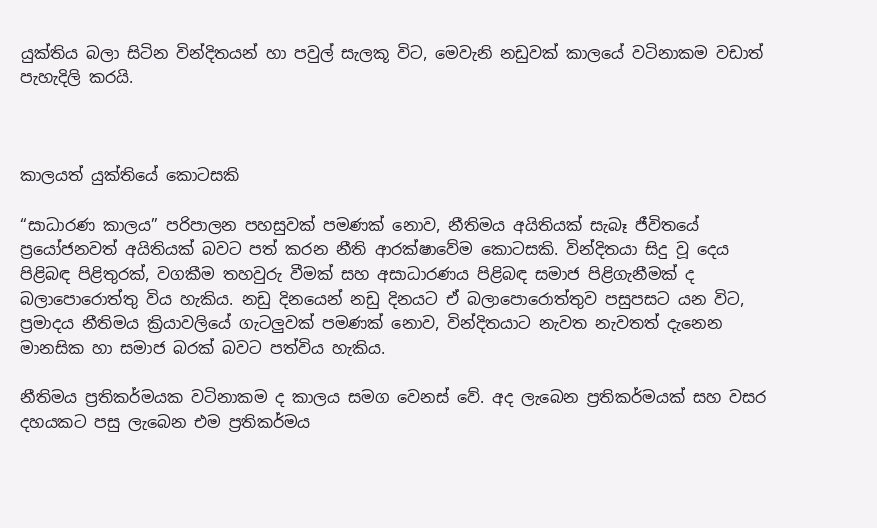යුක්තිය බලා සිටින වින්දිතයන් හා පවුල් සැලකූ විට, මෙවැනි නඩුවක් කාලයේ වටිනාකම වඩාත් පැහැදිලි කරයි.



කාලයත් යුක්තියේ කොටසකි

“සාධාරණ කාලය” පරිපාලන පහසුවක් පමණක් නොව, නීතිමය අයිතියක් සැබෑ ජීවිතයේ ප්‍රයෝජනවත් අයිතියක් බවට පත් කරන නීති ආරක්ෂාවේම කොටසකි. වින්දිතයා සිදු වූ දෙය පිළිබඳ පිළිතුරක්, වගකීම තහවුරු වීමක් සහ අසාධාරණය පිළිබඳ සමාජ පිළිගැනීමක් ද බලාපොරොත්තු විය හැකිය. නඩු දිනයෙන් නඩු දිනයට ඒ බලාපොරොත්තුව පසුපසට යන විට, ප්‍රමාදය නීතිමය ක්‍රියාවලියේ ගැටලු‍වක් පමණක් නොව, වින්දිතයාට නැවත නැවතත් දැනෙන මානසික හා සමාජ බරක් බවට පත්විය හැකිය.

නීතිමය ප්‍රතිකර්මයක වටිනාකම ද කාලය සමග වෙනස් වේ. අද ලැබෙන ප්‍රතිකර්මයක් සහ වසර දහයකට පසු ලැබෙන එම ප්‍රතිකර්මය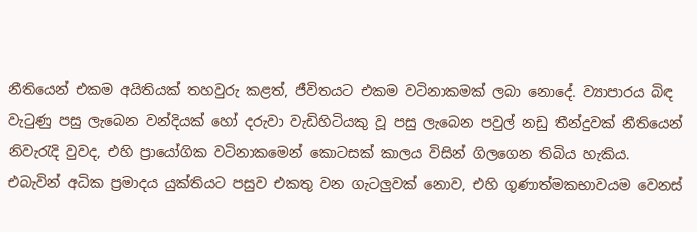නීතියෙන් එකම අයිතියක් තහවුරු කළත්, ජීවිතයට එකම වටිනාකමක් ලබා නොදේ. ව්‍යාපාරය බිඳ වැටුණු පසු ලැබෙන වන්දියක් හෝ දරුවා වැඩිහිටියකු වූ පසු ලැබෙන පවුල් නඩු තීන්දුවක් නීතියෙන් නිවැරැදි වුවද, එහි ප්‍රායෝගික වටිනාකමෙන් කොටසක් කාලය විසින් ගිලගෙන තිබිය හැකිය. එබැවින් අධික ප්‍රමාදය යුක්තියට පසුව එකතු වන ගැටලු‍වක් නොව, එහි ගුණාත්මකභාවයම වෙනස්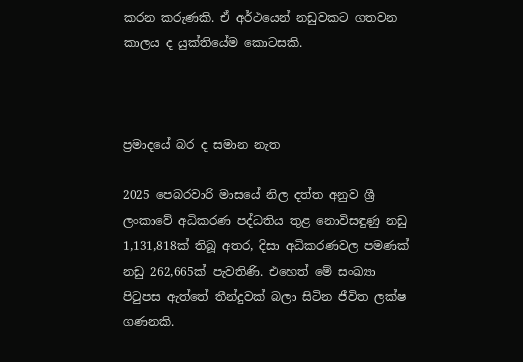කරන කරුණකි. ඒ අර්ථයෙන් නඩුවකට ගතවන කාලය ද යුක්තියේම කොටසකි.



ප්‍රමාදයේ බර ද සමාන නැත

2025 පෙබරවාරි මාසයේ නිල දත්ත අනුව ශ්‍රී ලංකාවේ අධිකරණ පද්ධතිය තුළ නොවිසඳුණු නඩු 1,131,818ක් තිබූ අතර, දිසා අධිකරණවල පමණක් නඩු 262,665ක් පැවතිණි. එහෙත් මේ සංඛ්‍යා පිටුපස ඇත්තේ තීන්දුවක් බලා සිටින ජීවිත ලක්ෂ ගණනකි.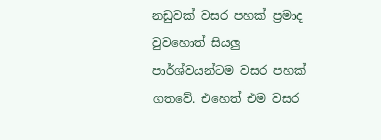නඩුවක් වසර පහක් ප්‍රමාද වුවහොත් සියලු‍ පාර්ශ්වයන්ටම වසර පහක් ගතවේ. එහෙත් එම වසර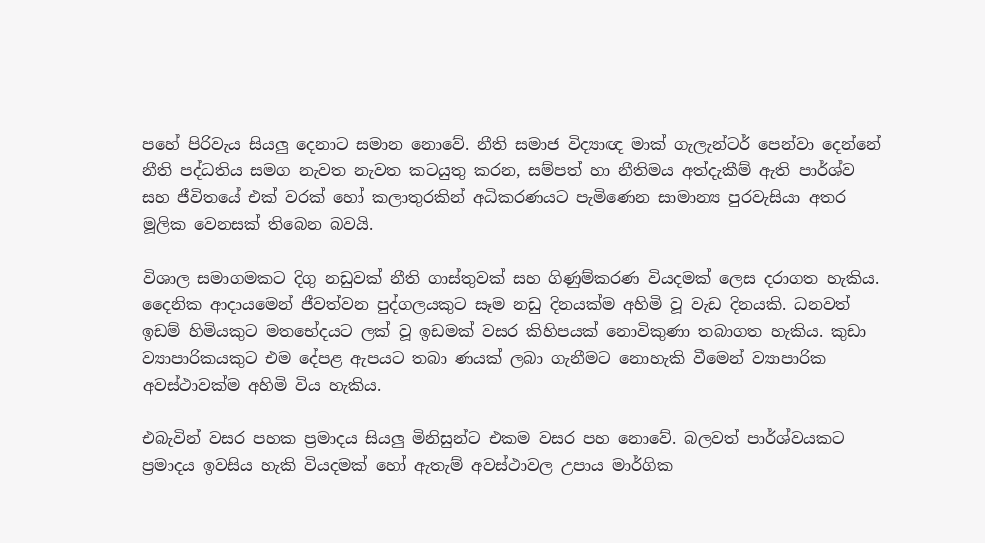පහේ පිරිවැය සියලු‍ දෙනාට සමාන නොවේ. නීති සමාජ විද්‍යාඥ මාක් ගැලැන්ටර් පෙන්වා දෙන්නේ නීති පද්ධතිය සමග නැවත නැවත කටයුතු කරන, සම්පත් හා නීතිමය අත්දැකීම් ඇති පාර්ශ්ව සහ ජීවිතයේ එක් වරක් හෝ කලාතුරකින් අධිකරණයට පැමිණෙන සාමාන්‍ය පුරවැසියා අතර මූලික වෙනසක් තිබෙන බවයි.

විශාල සමාගමකට දිගු නඩුවක් නීති ගාස්තුවක් සහ ගිණුම්කරණ වියදමක් ලෙස දරාගත හැකිය. දෛනික ආදායමෙන් ජීවත්වන පුද්ගලයකුට සෑම නඩු දිනයක්ම අහිමි වූ වැඩ දිනයකි. ධනවත් ඉඩම් හිමියකුට මතභේදයට ලක් වූ ඉඩමක් වසර කිහිපයක් නොවිකුණා තබාගත හැකිය. කුඩා ව්‍යාපාරිකයකුට එම දේපළ ඇපයට තබා ණයක් ලබා ගැනීමට නොහැකි වීමෙන් ව්‍යාපාරික අවස්ථාවක්ම අහිමි විය හැකිය.

එබැවින් වසර පහක ප්‍රමාදය සියලු‍ මිනිසුන්ට එකම වසර පහ නොවේ. බලවත් පාර්ශ්වයකට ප්‍රමාදය ඉවසිය හැකි වියදමක් හෝ ඇතැම් අවස්ථාවල උපාය මාර්ගික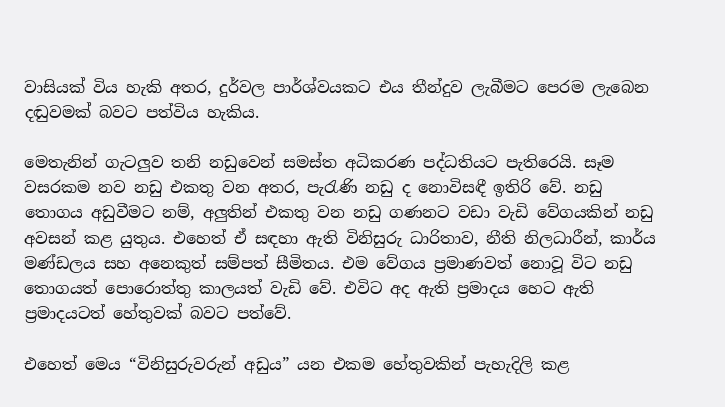වාසියක් විය හැකි අතර, දුර්වල පාර්ශ්වයකට එය තීන්දුව ලැබීමට පෙරම ලැබෙන දඬුවමක් බවට පත්විය හැකිය.

මෙතැනින් ගැටලු‍ව තනි නඩුවෙන් සමස්ත අධිකරණ පද්ධතියට පැතිරෙයි. සෑම වසරකම නව නඩු එකතු වන අතර, පැරැණි නඩු ද නොවිසඳී ඉතිරි වේ. නඩු තොගය අඩුවීමට නම්, අලු‍තින් එකතු වන නඩු ගණනට වඩා වැඩි වේගයකින් නඩු අවසන් කළ යුතුය. එහෙත් ඒ සඳහා ඇති විනිසුරු ධාරිතාව, නීති නිලධාරීන්, කාර්ය මණ්ඩලය සහ අනෙකුත් සම්පත් සීමිතය. එම වේගය ප්‍රමාණවත් නොවූ විට නඩු තොගයත් පොරොත්තු කාලයත් වැඩි වේ. එවිට අද ඇති ප්‍රමාදය හෙට ඇති ප්‍රමාදයටත් හේතුවක් බවට පත්වේ.

එහෙත් මෙය “විනිසුරුවරුන් අඩුය” යන එකම හේතුවකින් පැහැදිලි කළ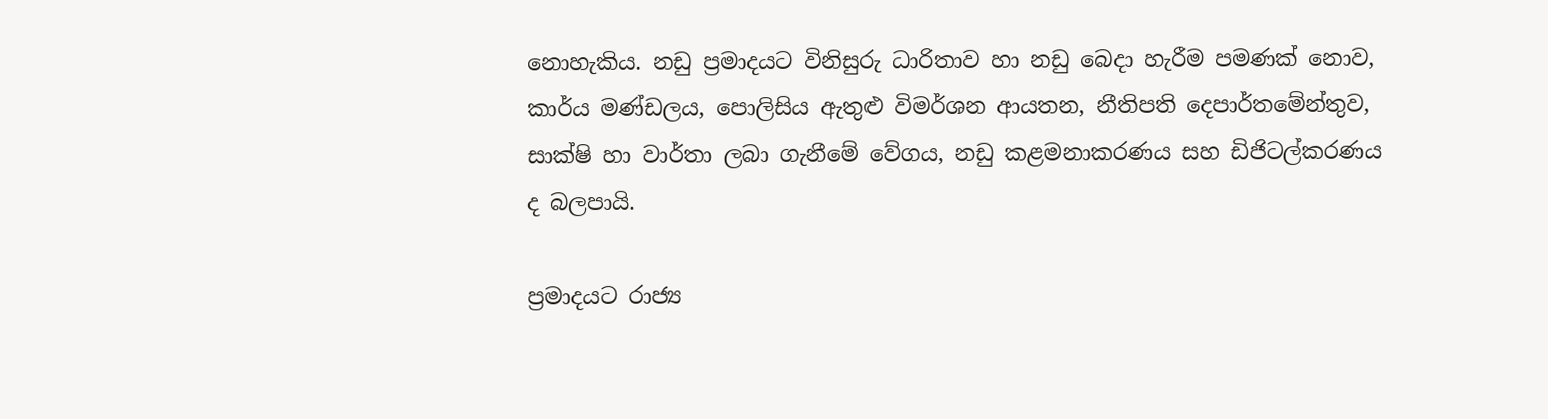නොහැකිය. නඩු ප්‍රමාදයට විනිසුරු ධාරිතාව හා නඩු බෙදා හැරීම පමණක් නොව, කාර්ය මණ්ඩලය, පොලිසිය ඇතුළු විමර්ශන ආයතන, නීතිපති දෙපාර්තමේන්තුව, සාක්ෂි හා වාර්තා ලබා ගැනීමේ වේගය, නඩු කළමනාකරණය සහ ඩිජිටල්කරණය ද බලපායි.

ප්‍රමාදයට රාජ්‍ය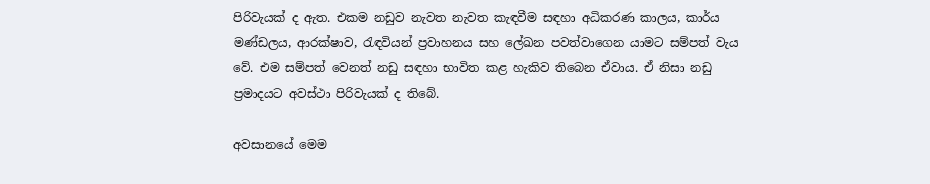පිරිවැයක් ද ඇත. එකම නඩුව නැවත නැවත කැඳවීම සඳහා අධිකරණ කාලය, කාර්ය මණ්ඩලය, ආරක්ෂාව, රැඳවියන් ප්‍රවාහනය සහ ලේඛන පවත්වාගෙන යාමට සම්පත් වැය වේ. එම සම්පත් වෙනත් නඩු සඳහා භාවිත කළ හැකිව තිබෙන ඒවාය. ඒ නිසා නඩු ප්‍රමාදයට අවස්ථා පිරිවැයක් ද තිබේ.

අවසානයේ මෙම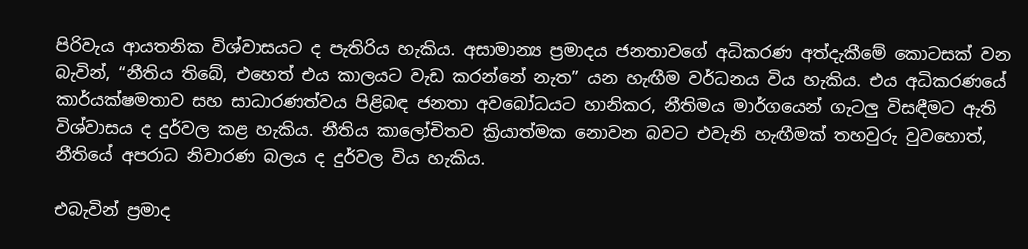පිරිවැය ආයතනික විශ්වාසයට ද පැතිරිය හැකිය. අසාමාන්‍ය ප්‍රමාදය ජනතාවගේ අධිකරණ අත්දැකීමේ කොටසක් වන බැවින්, “නීතිය තිබේ, එහෙත් එය කාලයට වැඩ කරන්නේ නැත” යන හැඟීම වර්ධනය විය හැකිය. එය අධිකරණයේ කාර්යක්ෂමතාව සහ සාධාරණත්වය පිළිබඳ ජනතා අවබෝධයට හානිකර, නීතිමය මාර්ගයෙන් ගැටලු‍ විසඳීමට ඇති විශ්වාසය ද දුර්වල කළ හැකිය. නීතිය කාලෝචිතව ක්‍රියාත්මක නොවන බවට එවැනි හැඟීමක් තහවුරු වුවහොත්, නීතියේ අපරාධ නිවාරණ බලය ද දුර්වල විය හැකිය.

එබැවින් ප්‍රමාද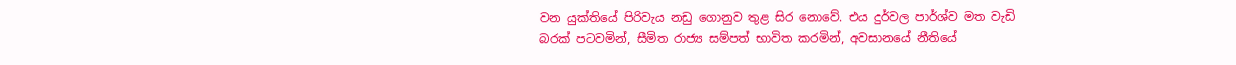වන යුක්තියේ පිරිවැය නඩු ගොනුව තුළ සිර නොවේ. එය දුර්වල පාර්ශ්ව මත වැඩි බරක් පටවමින්, සීමිත රාජ්‍ය සම්පත් භාවිත කරමින්, අවසානයේ නීතියේ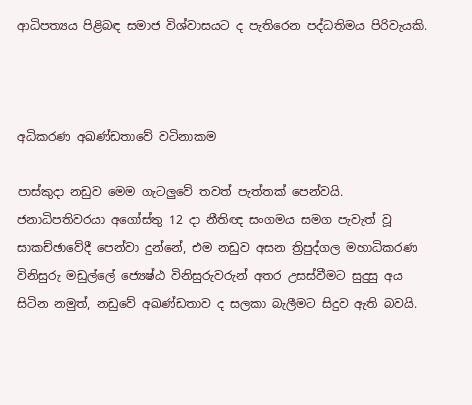ආධිපත්‍යය පිළිබඳ සමාජ විශ්වාසයට ද පැතිරෙන පද්ධතිමය පිරිවැයකි.



අධිකරණ අඛණ්ඩතාවේ වටිනාකම

පාස්කුදා නඩුව මෙම ගැටලු‍වේ තවත් පැත්තක් පෙන්වයි. ජනාධිපතිවරයා අගෝස්තු 12 දා නීතිඥ සංගමය සමග පැවැත් වූ සාකච්ඡාවේදී පෙන්වා දුන්නේ, එම නඩුව අසන ත්‍රිපුද්ගල මහාධිකරණ විනිසුරු මඩුල්ලේ ජ්‍යෙෂ්ඨ විනිසුරුවරුන් අතර උසස්වීමට සුදුසු අය සිටින නමුත්, නඩුවේ අඛණ්ඩතාව ද සලකා බැලීමට සිදුව ඇති බවයි.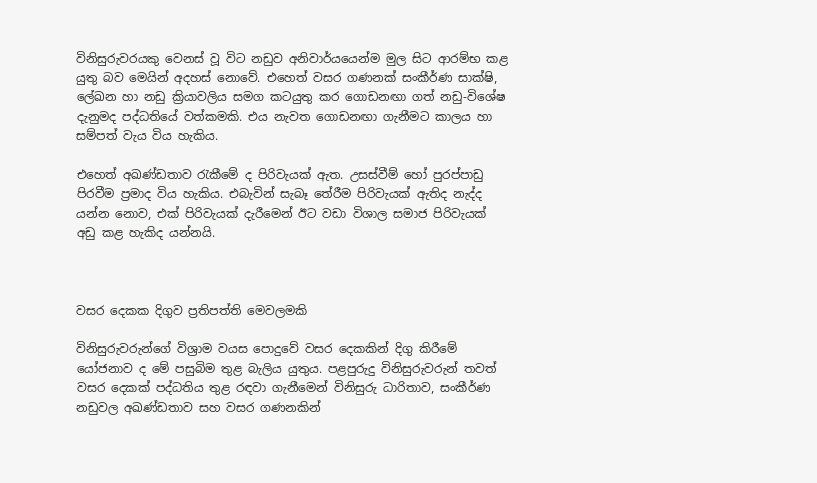විනිසුරුවරයකු වෙනස් වූ විට නඩුව අනිවාර්යයෙන්ම මුල සිට ආරම්භ කළ යුතු බව මෙයින් අදහස් නොවේ. එහෙත් වසර ගණනක් සංකීර්ණ සාක්ෂි, ලේඛන හා නඩු ක්‍රියාවලිය සමග කටයුතු කර ගොඩනඟා ගත් නඩු-විශේෂ දැනුමද පද්ධතියේ වත්කමකි. එය නැවත ගොඩනඟා ගැනීමට කාලය හා සම්පත් වැය විය හැකිය.

එහෙත් අඛණ්ඩතාව රැකීමේ ද පිරිවැයක් ඇත. උසස්වීම් හෝ පුරප්පාඩු පිරවීම ප්‍රමාද විය හැකිය. එබැවින් සැබෑ තේරීම පිරිවැයක් ඇතිද නැද්ද යන්න නොව, එක් පිරිවැයක් දැරීමෙන් ඊට වඩා විශාල සමාජ පිරිවැයක් අඩු කළ හැකිද යන්නයි.



වසර දෙකක දිගුව ප්‍රතිපත්ති මෙවලමකි

විනිසුරුවරුන්ගේ විශ්‍රාම වයස පොදුවේ වසර දෙකකින් දිගු කිරීමේ යෝජනාව ද මේ පසුබිම තුළ බැලිය යුතුය. පළපුරුදු විනිසුරුවරුන් තවත් වසර දෙකක් පද්ධතිය තුළ රඳවා ගැනීමෙන් විනිසුරු ධාරිතාව, සංකීර්ණ නඩුවල අඛණ්ඩතාව සහ වසර ගණනකින්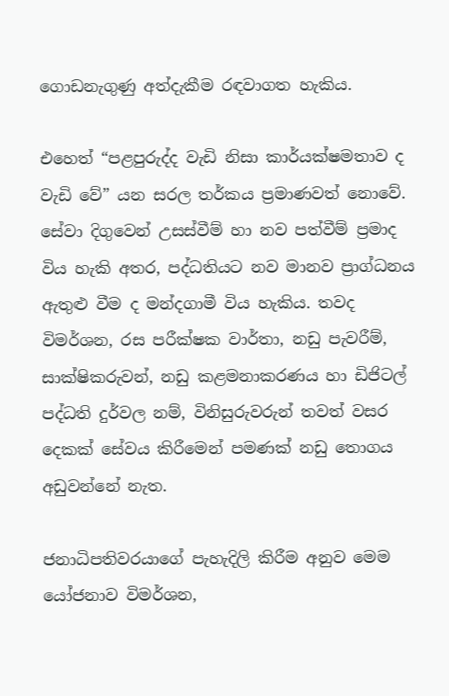ගොඩනැගුණු අත්දැකීම රඳවාගත හැකිය.

එහෙත් “පළපුරුද්ද වැඩි නිසා කාර්යක්ෂමතාව ද වැඩි වේ” යන සරල තර්කය ප්‍රමාණවත් නොවේ. සේවා දිගුවෙන් උසස්වීම් හා නව පත්වීම් ප්‍රමාද විය හැකි අතර, පද්ධතියට නව මානව ප්‍රාග්ධනය ඇතුළු වීම ද මන්දගාමී විය හැකිය. තවද විමර්ශන, රස පරීක්ෂක වාර්තා, නඩු පැවරීම්, සාක්ෂිකරුවන්, නඩු කළමනාකරණය හා ඩිජිටල් පද්ධති දුර්වල නම්, විනිසුරුවරුන් තවත් වසර දෙකක් සේවය කිරීමෙන් පමණක් නඩු තොගය අඩුවන්නේ නැත.

ජනාධිපතිවරයාගේ පැහැදිලි කිරීම අනුව මෙම යෝජනාව විමර්ශන,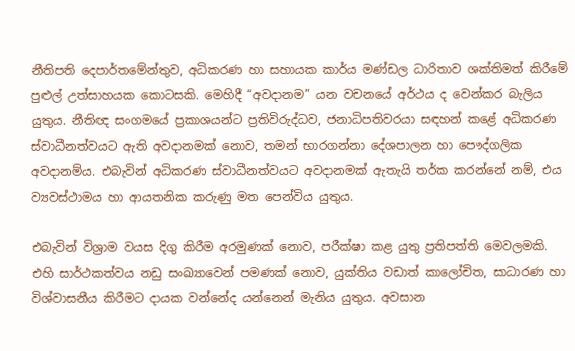නීතිපති දෙපාර්තමේන්තුව, අධිකරණ හා සහායක කාර්ය මණ්ඩල ධාරිතාව ශක්තිමත් කිරීමේ පුළුල් උත්සාහයක කොටසකි. මෙහිදී “අවදානම” යන වචනයේ අර්ථය ද වෙන්කර බැලිය යුතුය. නීතිඥ සංගමයේ ප්‍රකාශයන්ට ප්‍රතිවිරුද්ධව, ජනාධිපතිවරයා සඳහන් කළේ අධිකරණ ස්වාධීනත්වයට ඇති අවදානමක් නොව, තමන් භාරගන්නා දේශපාලන හා පෞද්ගලික අවදානම්ය. එබැවින් අධිකරණ ස්වාධීනත්වයට අවදානමක් ඇතැයි තර්ක කරන්නේ නම්, එය ව්‍යවස්ථාමය හා ආයතනික කරුණු මත පෙන්විය යුතුය.

එබැවින් විශ්‍රාම වයස දිගු කිරීම අරමුණක් නොව, පරීක්ෂා කළ යුතු ප්‍රතිපත්ති මෙවලමකි. එහි සාර්ථකත්වය නඩු සංඛ්‍යාවෙන් පමණක් නොව, යුක්තිය වඩාත් කාලෝචිත, සාධාරණ හා විශ්වාසනීය කිරීමට දායක වන්නේද යන්නෙන් මැනිය යුතුය. අවසාන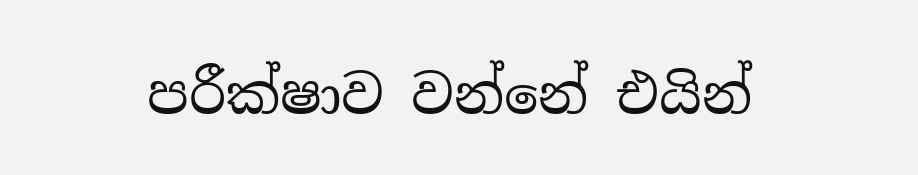පරීක්ෂාව වන්නේ එයින්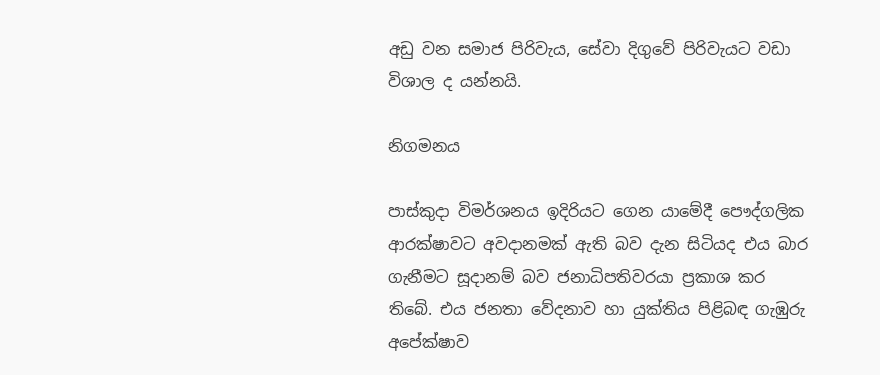අඩු වන සමාජ පිරිවැය, සේවා දිගුවේ පිරිවැයට වඩා විශාල ද යන්නයි.

නිගමනය

පාස්කුදා විමර්ශනය ඉදිරියට ගෙන යාමේදී පෞද්ගලික ආරක්ෂාවට අවදානමක් ඇති බව දැන සිටියද එය බාර ගැනීමට සූදානම් බව ජනාධිපතිවරයා ප්‍රකාශ කර තිබේ. එය ජනතා වේදනාව හා යුක්තිය පිළිබඳ ගැඹුරු අපේක්ෂාව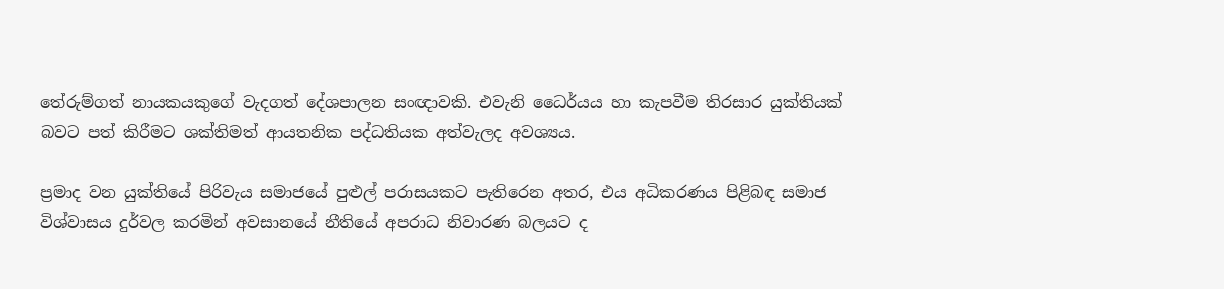තේරුම්ගත් නායකයකුගේ වැදගත් දේශපාලන සංඥාවකි. එවැනි ධෛර්යය හා කැපවීම තිරසාර යුක්තියක් බවට පත් කිරීමට ශක්තිමත් ආයතනික පද්ධතියක අත්වැලද අවශ්‍යය.

ප්‍රමාද වන යුක්තියේ පිරිවැය සමාජයේ පුළුල් පරාසයකට පැතිරෙන අතර, එය අධිකරණය පිළිබඳ සමාජ විශ්වාසය දුර්වල කරමින් අවසානයේ නීතියේ අපරාධ නිවාරණ බලයට ද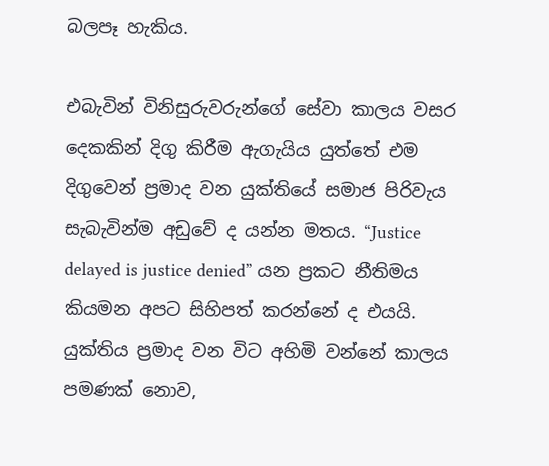බලපෑ හැකිය.

එබැවින් විනිසුරුවරුන්ගේ සේවා කාලය වසර දෙකකින් දිගු කිරීම ඇගැයිය යුත්තේ එම දිගුවෙන් ප්‍රමාද වන යුක්තියේ සමාජ පිරිවැය සැබැවින්ම අඩුවේ ද යන්න මතය. “Justice delayed is justice denied” යන ප්‍රකට නීතිමය කියමන අපට සිහිපත් කරන්නේ ද එයයි. යුක්තිය ප්‍රමාද වන විට අහිමි වන්නේ කාලය පමණක් නොව,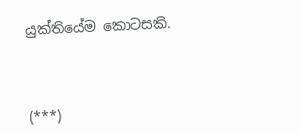යුක්තියේම කොටසකි.



(***)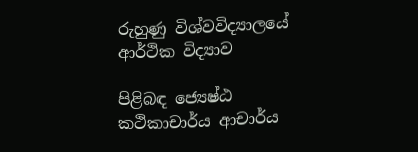රුහුණු විශ්වවිද්‍යාලයේ ආර්ථික විද්‍යාව

පිළිබඳ ජ්‍යෙෂ්ඨ කථිකාචාර්ය ආචාර්ය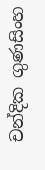චන්දික ගුණසිංහ